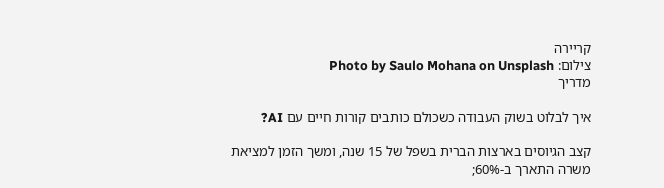קריירה
צילום: Photo by Saulo Mohana on Unsplash
מדריך

איך לבלוט בשוק העבודה כשכולם כותבים קורות חיים עם AI?

קצב הגיוסים בארצות הברית בשפל של 15 שנה, ומשך הזמן למציאת משרה התארך ב-60%;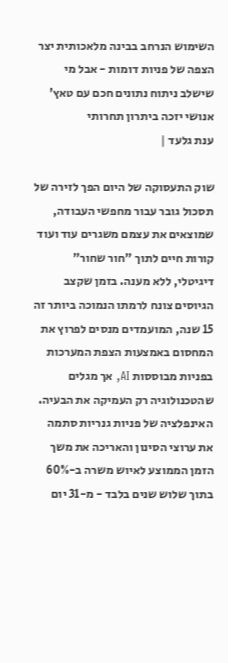השימוש הנרחב בבינה מלאכותית יצר הצפה של פניות דומות - אבל מי שישלב ניתוח נתונים חכם עם טאץ' אנושי יזכה ביתרון תחרותי
ענת גלעד |

שוק התעסוקה של היום הפך לזירה של תסכול גובר עבור מחפשי העבודה, שמוצאים את עצמם משגרים עוד ועוד קורות חיים לתוך "חור שחור" דיגיטלי, ללא מענה. בזמן שקצב הגיוסים צונח לרמתו הנמוכה ביותר זה 15 שנה, המועמדים מנסים לפרוץ את המחסום באמצעות הצפת המערכות בפניות מבוססות AI, אך מגלים שהטכנולוגיה רק העמיקה את הבעיה. האינפלציה של פניות גנריות סתמה את ערוצי הסינון והאריכה את משך הזמן הממוצע לאיוש משרה ב-60% בתוך שלוש שנים בלבד - מ-31 יום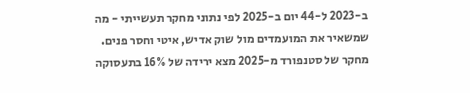ב-2023 ל-44 יום ב-2025 לפי נתוני מחקר תעשייתי - מה שמשאיר את המועמדים מול שוק אדיש, איטי וחסר פנים. מחקר של סטנפורד מ-2025 מצא ירידה של 16% בתעסוקה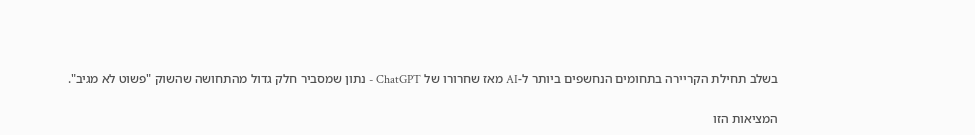בשלב תחילת הקריירה בתחומים הנחשפים ביותר ל-AI מאז שחרורו של ChatGPT - נתון שמסביר חלק גדול מהתחושה שהשוק "פשוט לא מגיב".

המציאות הזו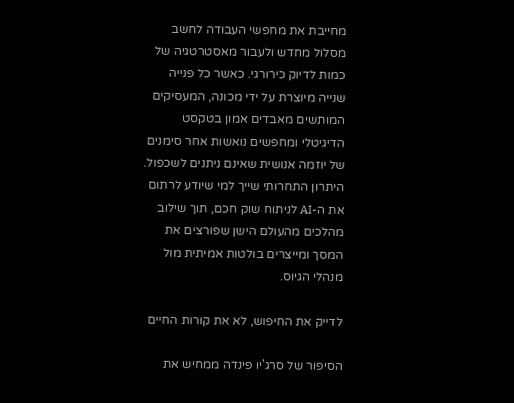מחייבת את מחפשי העבודה לחשב מסלול מחדש ולעבור מאסטרטגיה של כמות לדיוק כירורגי. כאשר כל פנייה שנייה מיוצרת על ידי מכונה, המעסיקים המותשים מאבדים אמון בטקסט הדיגיטלי ומחפשים נואשות אחר סימנים של יוזמה אנושית שאינם ניתנים לשכפול. היתרון התחרותי שייך למי שיודע לרתום את ה-AI לניתוח שוק חכם, תוך שילוב מהלכים מהעולם הישן שפורצים את המסך ומייצרים בולטות אמיתית מול מנהלי הגיוס.

לדייק את החיפוש, לא את קורות החיים

הסיפור של סרג'יו פינדה ממחיש את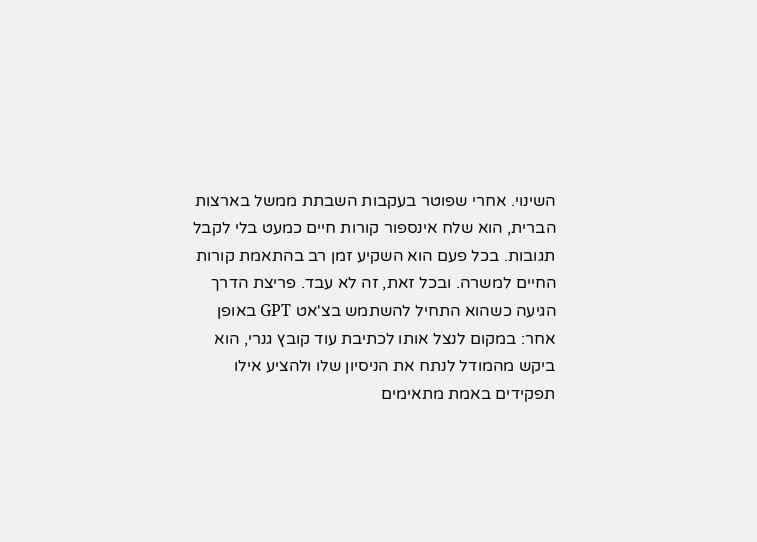השינוי. אחרי שפוטר בעקבות השבתת ממשל בארצות הברית, הוא שלח אינספור קורות חיים כמעט בלי לקבל תגובות. בכל פעם הוא השקיע זמן רב בהתאמת קורות החיים למשרה. ובכל זאת, זה לא עבד. פריצת הדרך הגיעה כשהוא התחיל להשתמש בצ'אט GPT באופן אחר: במקום לנצל אותו לכתיבת עוד קובץ גנרי, הוא ביקש מהמודל לנתח את הניסיון שלו ולהציע אילו תפקידים באמת מתאימים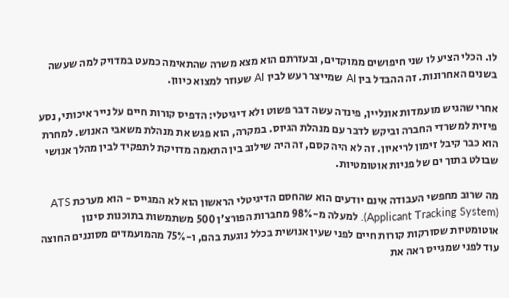לו. הכלי הציע לו שני חיפושים ממוקדים, ובעזרתם הוא מצא משרה שהתאימה כמעט במדויק למה שעשה בשנים האחרונות. זה ההבדל בין AI שמייצר רעש לבין AI שעוזר למצוא כיוון.

אחרי שהגיש מועמדות אונליין, פינדה עשה דבר פשוט ולא דיגיטלי: הדפיס קורות חיים על נייר איכותי, נסע פיזית למשרדי החברה וביקש לדבר עם מנהלת הגיוס. במקרה, הוא פגש את מנהלת משאבי האנוש. למחרת הוא כבר קיבל זימון לריאיון. זה לא היה קסם, זה היה שילוב בין התאמה מדויקת לתפקיד לבין מהלך אנושי שבולט בתוך ים של פניות אוטומטיות.

מה שרוב מחפשי העבודה אינם יודעים הוא שהחסם הדיגיטלי הראשון הוא לא המגייס - הוא מערכת ATS (Applicant Tracking System). למעלה מ-98% מחברות הפורצ'ן 500 משתמשות בתוכנות סינון אוטומטיות שסורקות קורות חיים לפני שעין אנושית בכלל נוגעת בהם, ו-75% מהמועמדים מסוננים החוצה עוד לפני שמגייס ראה את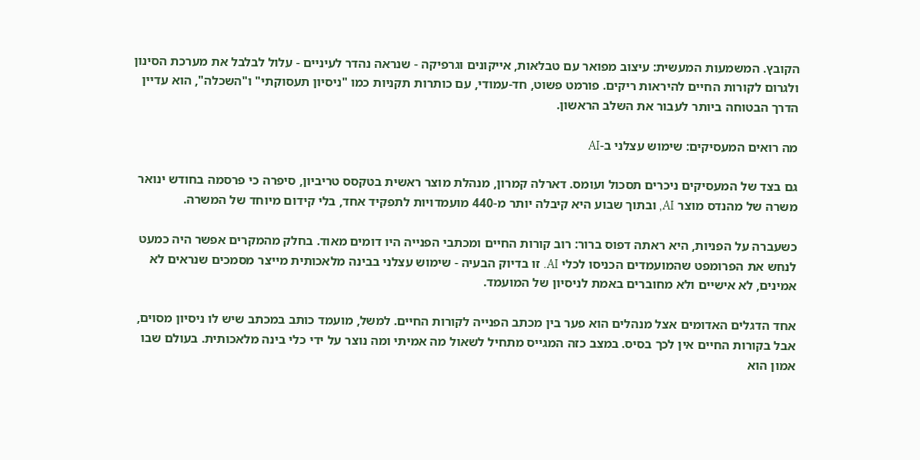הקובץ. המשמעות המעשית: עיצוב מפואר עם טבלאות, אייקונים וגרפיקה - שנראה נהדר לעיניים - עלול לבלבל את מערכת הסינון ולגרום לקורות החיים להיראות ריקים. פורמט פשוט, חד-עמודי, עם כותרות תקניות כמו "ניסיון תעסוקתי" ו"השכלה", הוא עדיין הדרך הבטוחה ביותר לעבור את השלב הראשון.

מה רואים המעסיקים: שימוש עצלני ב-AI

גם בצד של המעסיקים ניכרים תסכול ועומס. דארלה קמרון, מנהלת מוצר ראשית בטקסס טריביון, סיפרה כי פרסמה בחודש ינואר משרה של מהנדס מוצר AI, ובתוך שבוע היא קיבלה יותר מ-440 מועמדויות לתפקיד אחד, בלי קידום מיוחד של המשרה.

כשעברה על הפניות, היא ראתה דפוס ברור: רוב קורות החיים ומכתבי הפנייה היו דומים מאוד. בחלק מהמקרים אפשר היה כמעט לנחש את הפרומפט שהמועמדים הכניסו לכלי AI. זו בדיוק הבעיה - שימוש עצלני בבינה מלאכותית מייצר מסמכים שנראים לא אמינים, לא אישיים ולא מחוברים באמת לניסיון של המועמד.

אחד הדגלים האדומים אצל מנהלים הוא פער בין מכתב הפנייה לקורות החיים. למשל, מועמד כותב במכתב שיש לו ניסיון מסוים, אבל בקורות החיים אין לכך בסיס. במצב כזה המגייס מתחיל לשאול מה אמיתי ומה נוצר על ידי כלי בינה מלאכותית. בעולם שבו אמון הוא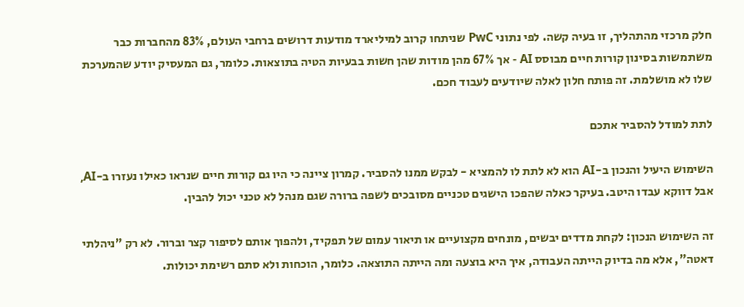חלק מרכזי מהתהליך, זו בעיה קשה. לפי נתוני PwC שניתחו קרוב למיליארד מודעות דרושים ברחבי העולם, 83% מהחברות כבר משתמשות בסינון קורות חיים מבוסס AI - אך 67% מהן מודות שהן חשות בבעיות הטיה בתוצאות. כלומר, גם המעסיק יודע שהמערכת שלו לא מושלמת. זה פותח חלון לאלה שיודעים לעבוד חכם.

לתת למודל להסביר אתכם

השימוש היעיל והנכון ב-AI הוא לא לתת לו להמציא - לבקש ממנו להסביר. קמרון ציינה כי היו גם קורות חיים שנראו כאילו נעזרו ב-AI, אבל דווקא עבדו היטב. בעיקר כאלה שהפכו הישגים טכניים מסובכים לשפה ברורה שגם מנהל לא טכני יכול להבין.

זה השימוש הנכון: לקחת מדדים יבשים, מונחים מקצועיים או תיאור עמום של תפקיד, ולהפוך אותם לסיפור קצר וברור. לא רק "ניהלתי דאטה", אלא מה בדיוק הייתה העבודה, איך היא בוצעה ומה הייתה התוצאה. כלומר, הוכחות ולא סתם רשימת יכולות.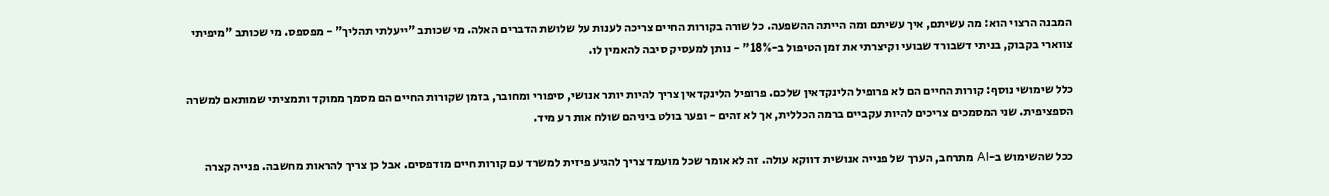המבנה הרצוי הוא: מה עשיתם, איך עשיתם ומה הייתה ההשפעה. כל שורה בקורות החיים צריכה לענות על שלושת הדברים האלה. מי שכותב "ייעלתי תהליך" - מפספס. מי שכותב "מיפיתי צווארי בקבוק, בניתי דשבורד שבועי וקיצרתי את זמן הטיפול ב-18%" - נותן למעסיק סיבה להאמין לו.

כלל שימושי נוסף: קורות החיים הם לא פרופיל הלינקדאין שלכם. פרופיל הלינקדאין צריך להיות יותר אנושי, סיפורי ומחובר, בזמן שקורות החיים הם מסמך ממוקד ותמציתי שמותאם למשרה הספציפית. שני המסמכים צריכים להיות עקביים ברמה הכללית, אך לא זהים - ופער בולט ביניהם שולח אות רע מיד.

ככל שהשימוש ב-AI מתרחב, הערך של פנייה אנושית דווקא עולה. זה לא אומר שכל מועמד צריך להגיע פיזית למשרד עם קורות חיים מודפסים. אבל כן צריך להראות מחשבה. פנייה קצרה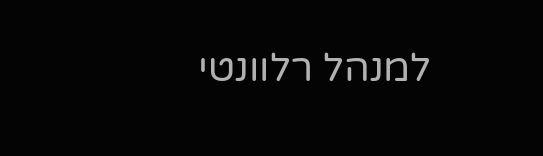למנהל רלוונטי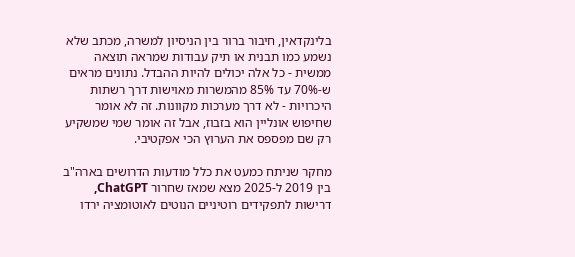בלינקדאין, חיבור ברור בין הניסיון למשרה, מכתב שלא נשמע כמו תבנית או תיק עבודות שמראה תוצאה ממשית - כל אלה יכולים להיות ההבדל. נתונים מראים ש-70% עד 85% מהמשרות מאוישות דרך רשתות היכרויות - לא דרך מערכות מקוונות. זה לא אומר שחיפוש אונליין הוא בזבוז, אבל זה אומר שמי שמשקיע רק שם מפספס את הערוץ הכי אפקטיבי.

מחקר שניתח כמעט את כלל מודעות הדרושים בארה"ב בין 2019 ל-2025 מצא שמאז שחרור ChatGPT, דרישות לתפקידים רוטיניים הנוטים לאוטומציה ירדו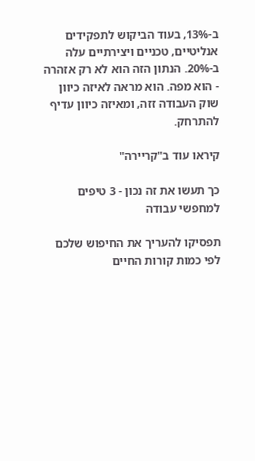ב-13%, בעוד הביקוש לתפקידים אנליטיים, טכניים ויצירתיים עלה ב-20%. הנתון הזה הוא לא רק אזהרה - הוא מפה. הוא מראה לאיזה כיוון שוק העבודה זזה, ומאיזה כיוון עדיף להתרחק.

קיראו עוד ב"קריירה"

כך תעשו את זה נכון - 3 טיפים למחפשי עבודה

תפסיקו להעריך את החיפוש שלכם לפי כמות קורות החיים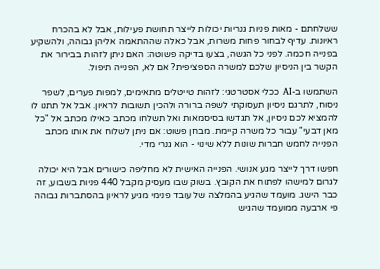ששלחתם - מאות פניות גנריות יכולות לייצר תחושת פעילות, אבל לא בהכרח ראיונות. עדיף לבחור פחות משרות, אבל כאלה שההתאמה אליהן גבוהה, ולהשקיע בפנייה חכמה. לפני כל הגשה, בצעו בדיקה פשוטה: האם ניתן לזהות בבירור את הקשר בין הניסיון שלכם למשרה הספציפית? אם לא, הפנייה תיפול.

השתמשו ב-AI ככלי אסטרטגי: לזהות טייטלים מתאימים, למפות פערים, לשפר ניסוח, לתרגם ניסיון תעסוקתי לשפה ברורה ולהכין תשובות לראיון. אבל אל תתנו לו להמציא לכם ניסיון, אל תגדשו בסיסמאות ואל תשלחו מכתב כאילו מכתב אל "כל מאן דבעי" עבור כל משרה קיימת. מבחן פשוט: אם ניתן לשלוח את אותו מכתב הפנייה לחמש חברות שונות ללא שינוי - הוא גנרי מדי.

חפשו דרך לייצר מגע אנושי. הפנייה האישית לא מחליפה כישורים אבל היא יכולה לגרום למישהו לפתוח את הקובץ. בשוק שבו מעסיק מקבל 440 פניות בשבוע, זה כבר הישג. מועמד שהגיע בהמלצה של עובד פנימי מגיע לראיון בהסתברות גבוהה פי ארבעה ממועמד שהגיש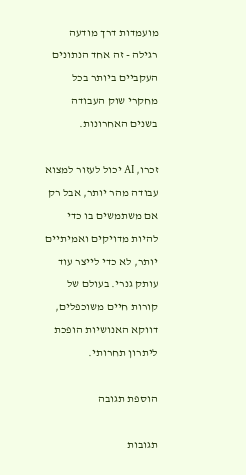מועמדות דרך מודעה רגילה - זה אחד הנתונים העקביים ביותר בכל מחקרי שוק העבודה בשנים האחרונות.

זכרו, AI יכול לעזור למצוא עבודה מהר יותר, אבל רק אם משתמשים בו כדי להיות מדויקים ואמיתיים יותר, לא כדי לייצר עוד עותק גנרי. בעולם של קורות חיים משוכפלים, דווקא האנושיות הופכת ליתרון תחרותי.

הוספת תגובה

תגובות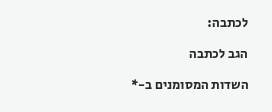לכתבה:

הגב לכתבה

השדות המסומנים ב-*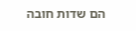הם שדות חובה